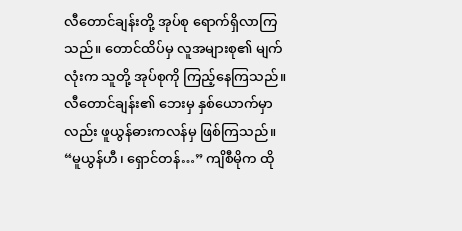လီတောင်ချန်းတို့ အုပ်စု ရောက်ရှိလာကြသည်။ တောင်ထိပ်မှ လူအများစု၏ မျက်လုံးက သူတို့ အုပ်စုကို ကြည့်နေကြသည်။ လီတောင်ချန်း၏ ဘေးမှ နှစ်ယောက်မှာလည်း ဖူယွန်ဓားကလန်မှ ဖြစ်ကြသည်။
“မူယွန်ဟီ၊ ရှောင်တန်…” ကျိစီမိုက ထို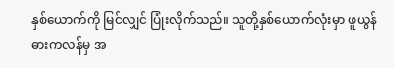နှစ်ယောက်ကို မြင်လျှင် ပြုံးလိုက်သည်။ သူတို့နှစ်ယောက်လုံးမှာ ဖူယွန်ဓားကလန်မှ အ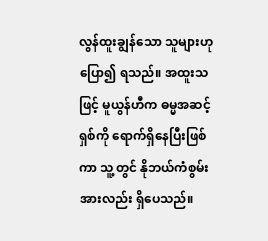လွန်ထူးချွန်သော သူများဟု ပြော၍ ရသည်။ အထူးသဖြင့် မူယွန်ဟီက ဓမ္မအဆင့်ရှစ်ကို ရောက်ရှိနေပြီးဖြစ်ကာ သူ့တွင် နိုဘယ်ကံစွမ်းအားလည်း ရှိပေသည်။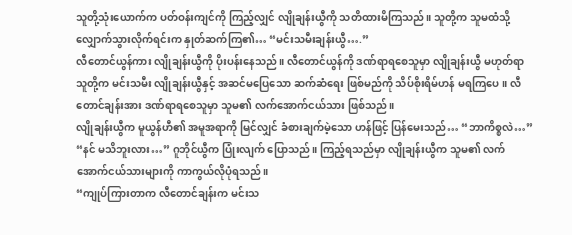သူတို့သုံးယောက်က ပတ်ဝန်းကျင်ကို ကြည့်လျှင် လျိုချန်းယွီကို သတိထားမိကြသည်။ သူတို့က သူမထံသို့ လျှောက်သွားလိုက်ရင်းက နှုတ်ဆက်ကြ၏… “မင်းသမီးချန်းယွီ….”
လီတောင်ယွန်ကား လျိုချန်းယွီကို ပိုးပန်းနေသည်။ လီတောင်ယွန်ကို ဒဏ်ရာရစေသူမှာ လျိုချန်းယွီ မဟုတ်ရာ သူတို့က မင်းသမီး လျိုချန်းယွီနှင့် အဆင်မပြေသော ဆက်ဆံရေး ဖြစ်မည်ကို သိပ်စိုးရိမ်ဟန် မရကြပေ။ လီတောင်ချန်းအား ဒဏ်ရာရစေသူမှာ သူမ၏ လက်အောက်ငယ်သား ဖြစ်သည်။
လျိုချန်းယွီက မူယွန်ဟီ၏ အမူအရာကို မြင်လျှင် ခံစားချက်မဲ့သော ဟန်ဖြင့် ပြန်မေးသည်… “ဘာကိစ္စလဲ…”
“နင် မသိဘူးလား…” ဂူဘိုင်ယွီက ပြုံးလျက် ပြောသည်။ ကြည့်ရသည်မှာ လျိုချန်းယွီက သူမ၏ လက်အောက်ငယ်သားများကို ကာကွယ်လိုပုံရသည်။
“ကျုပ်ကြားတာက လီတောင်ချန်းက မင်းသ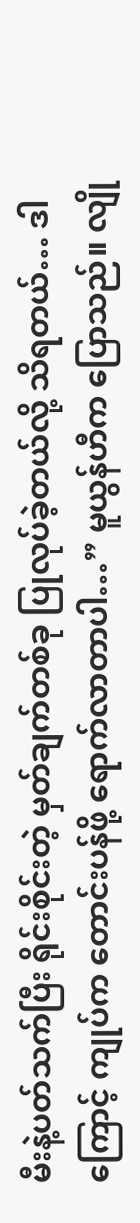မီးနဲ့ပတ်သက်ပြီး ရိုင်းစိုင်းတဲ့ မှတ်ချက်တစ်ခု ပြုလုပ်ခဲ့တယ်လို့ သိရတယ်… ဒါကြောင့် ကျုပ်က တောင်းပန်ဖို့ ရောက်လာတာပါ…” မူယွန်ဟီက ပြောသည်။ လျို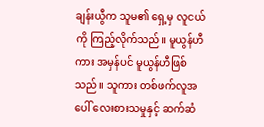ချန်းယွီက သူမ၏ ရှေ့မှ လူငယ်ကို ကြည့်လိုက်သည်။ မူယွန်ဟီကား အမှန်ပင် မူယွန်ဟီဖြစ်သည်။ သူကား တစ်ဖက်လူအပေါ် လေးစားသမှုနှင့် ဆက်ဆံ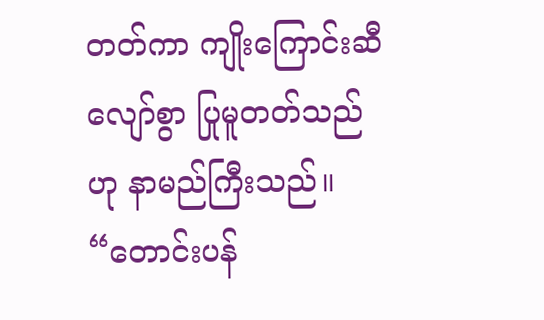တတ်ကာ ကျိုးကြောင်းဆီလျော်စွာ ပြုမူတတ်သည်ဟု နာမည်ကြီးသည်။
“တောင်းပန်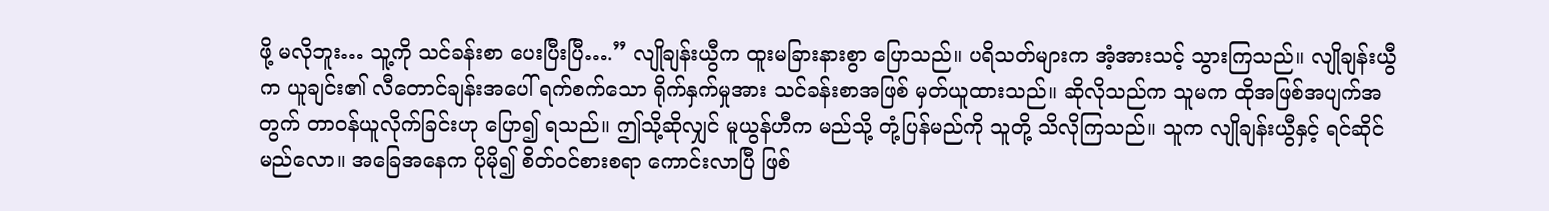ဖို့ မလိုဘူး… သူ့ကို သင်ခန်းစာ ပေးပြီးပြီ….” လျိုချန်းယွီက ထူးမခြားနားစွာ ပြောသည်။ ပရိသတ်များက အံ့အားသင့် သွားကြသည်။ လျိုချန်းယွီက ယူချင်း၏ လီတောင်ချန်းအပေါ် ရက်စက်သော ရိုက်နှက်မှုအား သင်ခန်းစာအဖြစ် မှတ်ယူထားသည်။ ဆိုလိုသည်က သူမက ထိုအဖြစ်အပျက်အတွက် တာဝန်ယူလိုက်ခြင်းဟု ပြော၍ ရသည်။ ဤသို့ဆိုလျှင် မူယွန်ဟီက မည်သို့ တုံ့ပြန်မည်ကို သူတို့ သိလိုကြသည်။ သူက လျိုချန်းယွီနှင့် ရင်ဆိုင်မည်လော။ အခြေအနေက ပိုမို၍ စိတ်ဝင်စားစရာ ကောင်းလာပြီ ဖြစ်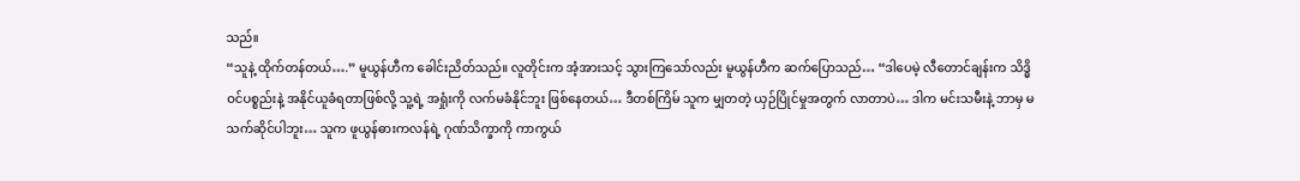သည်။
“သူနဲ့ ထိုက်တန်တယ်….” မူယွန်ဟီက ခေါင်းညိတ်သည်။ လူတိုင်းက အံ့အားသင့် သွားကြသော်လည်း မူယွန်ဟီက ဆက်ပြောသည်… “ဒါပေမဲ့ လီတောင်ချန်းက သိဒ္ဓိဝင်ပစ္စည်းနဲ့ အနိုင်ယူခံရတာဖြစ်လို့ သူ့ရဲ့ အရှုံးကို လက်မခံနိုင်ဘူး ဖြစ်နေတယ်… ဒီတစ်ကြိမ် သူက မျှတတဲ့ ယှဉ်ပြိုင်မှုအတွက် လာတာပဲ… ဒါက မင်းသမီးနဲ့ ဘာမှ မသက်ဆိုင်ပါဘူး… သူက ဖူယွန်ဓားကလန်ရဲ့ ဂုဏ်သိက္ခာကို ကာကွယ်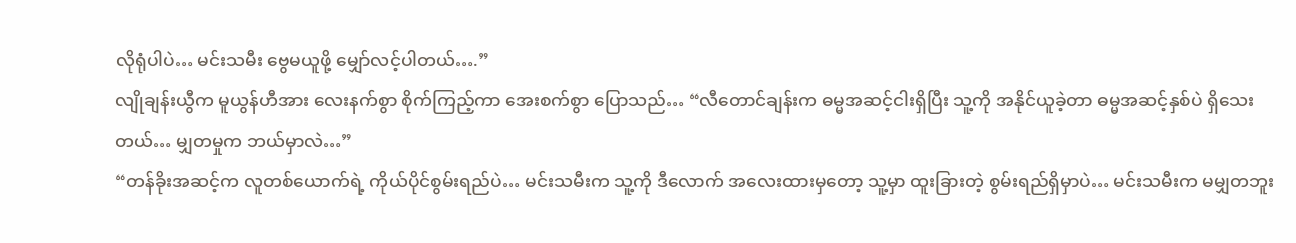လိုရုံပါပဲ… မင်းသမီး ဗွေမယူဖို့ မျှော်လင့်ပါတယ်….”
လျိုချန်းယွီက မူယွန်ဟီအား လေးနက်စွာ စိုက်ကြည့်ကာ အေးစက်စွာ ပြောသည်… “လီတောင်ချန်းက ဓမ္မအဆင့်ငါးရှိပြီး သူ့ကို အနိုင်ယူခဲ့တာ ဓမ္မအဆင့်နှစ်ပဲ ရှိသေးတယ်… မျှတမှုက ဘယ်မှာလဲ…”
“တန်ခိုးအဆင့်က လူတစ်ယောက်ရဲ့ ကိုယ်ပိုင်စွမ်းရည်ပဲ… မင်းသမီးက သူ့ကို ဒီလောက် အလေးထားမှတော့ သူ့မှာ ထူးခြားတဲ့ စွမ်းရည်ရှိမှာပဲ… မင်းသမီးက မမျှတဘူး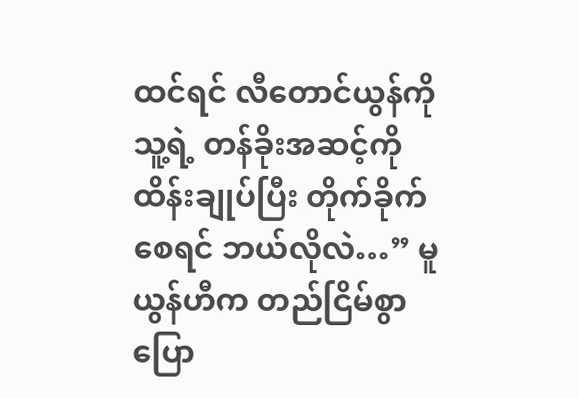ထင်ရင် လီတောင်ယွန်ကို သူ့ရဲ့ တန်ခိုးအဆင့်ကို ထိန်းချုပ်ပြီး တိုက်ခိုက်စေရင် ဘယ်လိုလဲ…” မူယွန်ဟီက တည်ငြိမ်စွာ ပြော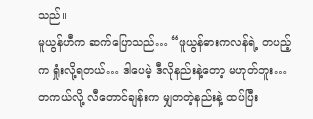သည်။
မူယွန်ဟီက ဆက်ပြောသည်… “ဖူယွန်ဓားကလန်ရဲ့ တပည့်က ရှုံးလို့ရတယ်… ဒါပေမဲ့ ဒီလိုနည်းနဲ့တော့ မဟုတ်ဘူး… တကယ်လို့ လီတောင်ချန်းက မျှတတဲ့နည်းနဲ့ ထပ်ပြီး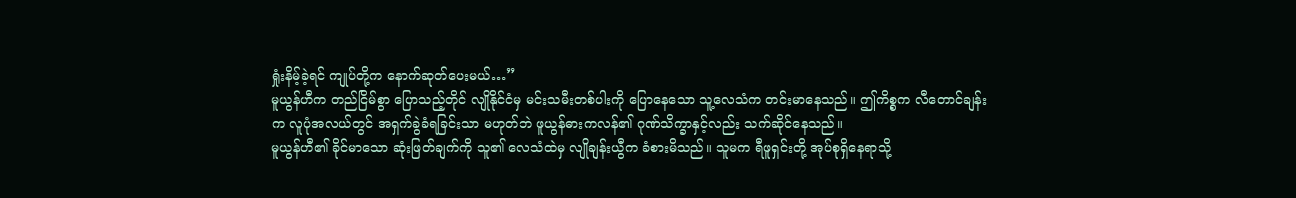ရှုံးနိမ့်ခဲ့ရင် ကျုပ်တို့က နောက်ဆုတ်ပေးမယ်…”
မူယွန်ဟီက တည်ငြိမ်စွာ ပြောသည့်တိုင် လျိုနိုင်ငံမှ မင်းသမီးတစ်ပါးကို ပြောနေသော သူ့လေသံက တင်းမာနေသည်။ ဤကိစ္စက လီတောင်ချန်းက လူပုံအလယ်တွင် အရှက်ခွဲခံရခြင်းသာ မဟုတ်ဘဲ ဖူယွန်ဓားကလန်၏ ဂုဏ်သိက္ခာနှင့်လည်း သက်ဆိုင်နေသည်။
မူယွန်ဟီ၏ ခိုင်မာသော ဆုံးဖြတ်ချက်ကို သူ၏ လေသံထဲမှ လျိုချန်းယွီက ခံစားမိသည်။ သူမက ရီဖူရှင်းတို့ အုပ်စုရှိနေရာသို့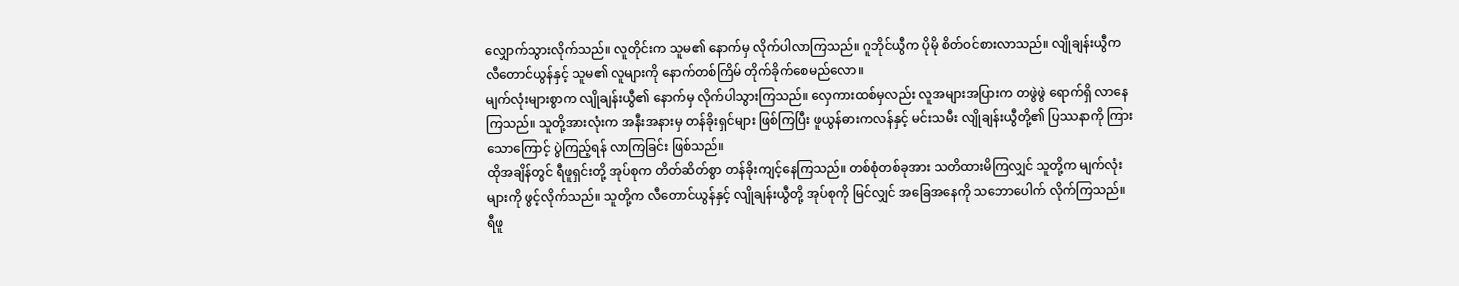လျှောက်သွားလိုက်သည်။ လူတိုင်းက သူမ၏ နောက်မှ လိုက်ပါလာကြသည်။ ဂူဘိုင်ယွီက ပိုမို စိတ်ဝင်စားလာသည်။ လျိုချန်းယွီက လီတောင်ယွန်နှင့် သူမ၏ လူများကို နောက်တစ်ကြိမ် တိုက်ခိုက်စေမည်လော။
မျက်လုံးများစွာက လျိုချန်းယွီ၏ နောက်မှ လိုက်ပါသွားကြသည်။ လှေကားထစ်မှလည်း လူအများအပြားက တဖွဲဖွဲ ရောက်ရှိ လာနေကြသည်။ သူတို့အားလုံးက အနီးအနားမှ တန်ခိုးရှင်များ ဖြစ်ကြပြီး ဖူယွန်ဓားကလန်နှင့် မင်းသမီး လျိုချန်းယွီတို့၏ ပြဿနာကို ကြားသောကြောင့် ပွဲကြည့်ရန် လာကြခြင်း ဖြစ်သည်။
ထိုအချိန်တွင် ရီဖူရှင်းတို့ အုပ်စုက တိတ်ဆိတ်စွာ တန်ခိုးကျင့်နေကြသည်။ တစ်စုံတစ်ခုအား သတိထားမိကြလျှင် သူတို့က မျက်လုံးများကို ဖွင့်လိုက်သည်။ သူတို့က လီတောင်ယွန်နှင့် လျိုချန်းယွီတို့ အုပ်စုကို မြင်လျှင် အခြေအနေကို သဘောပေါက် လိုက်ကြသည်။
ရီဖူ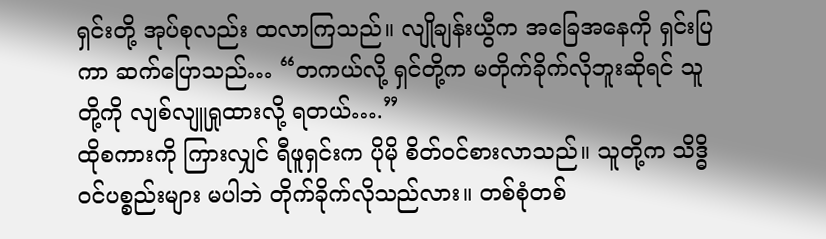ရှင်းတို့ အုပ်စုလည်း ထလာကြသည်။ လျိုချန်းယွီက အခြေအနေကို ရှင်းပြကာ ဆက်ပြောသည်… “တကယ်လို့ ရှင်တို့က မတိုက်ခိုက်လိုဘူးဆိုရင် သူတို့ကို လျစ်လျူရှုထားလို့ ရတယ်….”
ထိုစကားကို ကြားလျှင် ရီဖူရှင်းက ပိုမို စိတ်ဝင်စားလာသည်။ သူတို့က သိဒ္ဓိဝင်ပစ္စည်းများ မပါဘဲ တိုက်ခိုက်လိုသည်လား။ တစ်စုံတစ်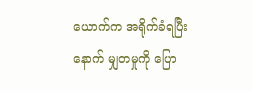ယောက်က အရိုက်ခံရပြီးနောက် မျှတမှုကို ပြော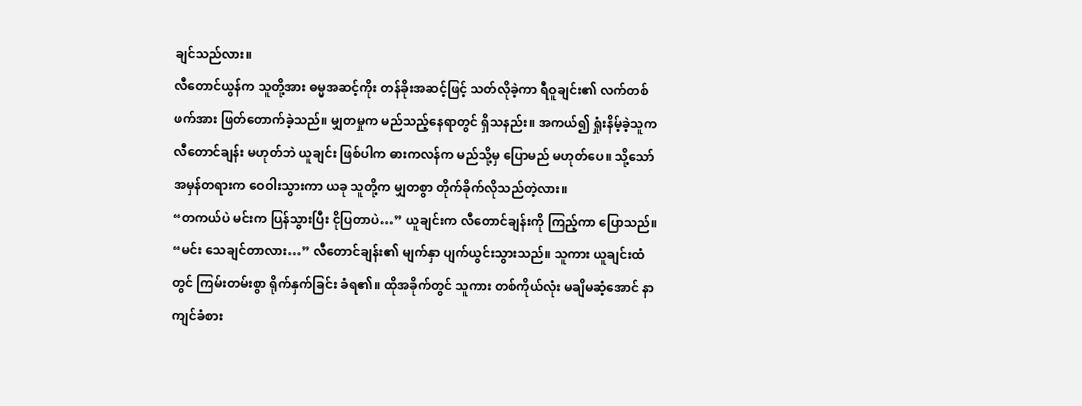ချင်သည်လား။
လီတောင်ယွန်က သူတို့အား ဓမ္မအဆင့်ကိုး တန်ခိုးအဆင့်ဖြင့် သတ်လိုခဲ့ကာ ရီဝူချင်း၏ လက်တစ်ဖက်အား ဖြတ်တောက်ခဲ့သည်။ မျှတမှုက မည်သည့်နေရာတွင် ရှိသနည်း။ အကယ်၍ ရှုံးနိမ့်ခဲ့သူက လီတောင်ချန်း မဟုတ်ဘဲ ယူချင်း ဖြစ်ပါက ဓားကလန်က မည်သို့မှ ပြောမည် မဟုတ်ပေ။ သို့သော် အမှန်တရားက ဝေဝါးသွားကာ ယခု သူတို့က မျှတစွာ တိုက်ခိုက်လိုသည်တဲ့လား။
“တကယ်ပဲ မင်းက ပြန်သွားပြီး ငိုပြတာပဲ…” ယူချင်းက လီတောင်ချန်းကို ကြည့်ကာ ပြောသည်။
“မင်း သေချင်တာလား…” လီတောင်ချန်း၏ မျက်နှာ ပျက်ယွင်းသွားသည်။ သူကား ယူချင်းထံတွင် ကြမ်းတမ်းစွာ ရိုက်နှက်ခြင်း ခံရ၏။ ထိုအခိုက်တွင် သူကား တစ်ကိုယ်လုံး မချိမဆံ့အောင် နာကျင်ခံစား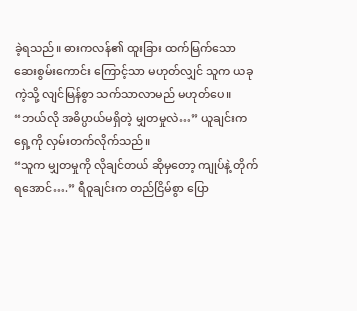ခဲ့ရသည်။ ဓားကလန်၏ ထူးခြား ထက်မြက်သော ဆေးစွမ်းကောင်း ကြောင့်သာ မဟုတ်လျှင် သူက ယခုကဲ့သို့ လျင်မြန်စွာ သက်သာလာမည် မဟုတ်ပေ။
“ဘယ်လို အဓိပ္ပာယ်မရှိတဲ့ မျှတမှုလဲ…” ယူချင်းက ရှေ့ကို လှမ်းတက်လိုက်သည်။
“သူက မျှတမှုကို လိုချင်တယ် ဆိုမှတော့ ကျုပ်နဲ့ တိုက်ရအောင်….” ရီဝူချင်းက တည်ငြိမ်စွာ ပြော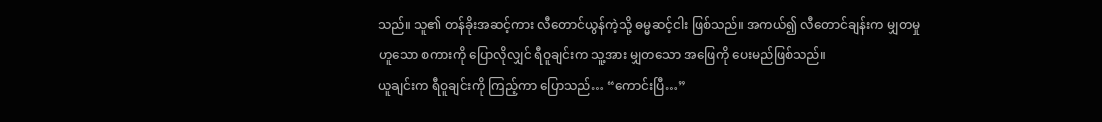သည်။ သူ၏ တန်ခိုးအဆင့်ကား လီတောင်ယွန်ကဲ့သို့ ဓမ္မဆင့်ငါး ဖြစ်သည်။ အကယ်၍ လီတောင်ချန်းက မျှတမှုဟူသော စကားကို ပြောလိုလျှင် ရီဝူချင်းက သူ့အား မျှတသော အဖြေကို ပေးမည်ဖြစ်သည်။
ယူချင်းက ရီဝူချင်းကို ကြည့်ကာ ပြောသည်… “ကောင်းပြီ…”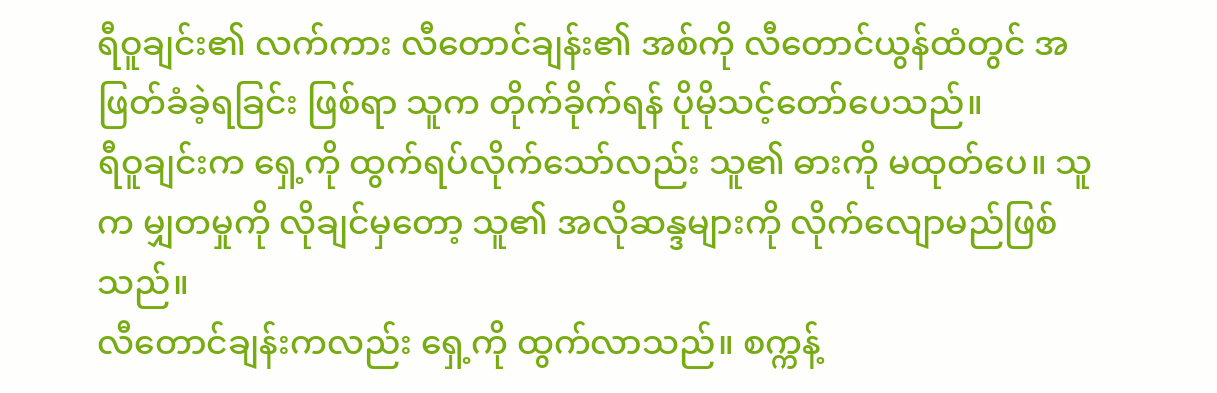ရီဝူချင်း၏ လက်ကား လီတောင်ချန်း၏ အစ်ကို လီတောင်ယွန်ထံတွင် အဖြတ်ခံခဲ့ရခြင်း ဖြစ်ရာ သူက တိုက်ခိုက်ရန် ပိုမိုသင့်တော်ပေသည်။
ရီဝူချင်းက ရှေ့ကို ထွက်ရပ်လိုက်သော်လည်း သူ၏ ဓားကို မထုတ်ပေ။ သူက မျှတမှုကို လိုချင်မှတော့ သူ၏ အလိုဆန္ဒများကို လိုက်လျောမည်ဖြစ်သည်။
လီတောင်ချန်းကလည်း ရှေ့ကို ထွက်လာသည်။ စက္ကန့်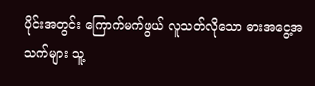ပိုင်းအတွင်း ကြောက်မက်ဖွယ် လူသတ်လိုသော ဓားအငွေ့အသက်များ သူ့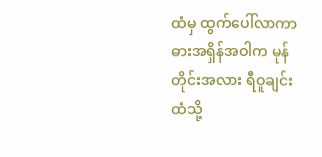ထံမှ ထွက်ပေါ်လာကာ ဓားအရှိန်အဝါက မုန်တိုင်းအလား ရီဝူချင်းထံသို့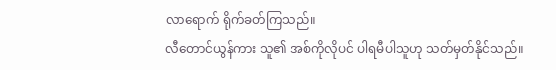လာရောက် ရိုက်ခတ်ကြသည်။
လီတောင်ယွန်ကား သူ၏ အစ်ကိုလိုပင် ပါရမီပါသူဟု သတ်မှတ်နိုင်သည်။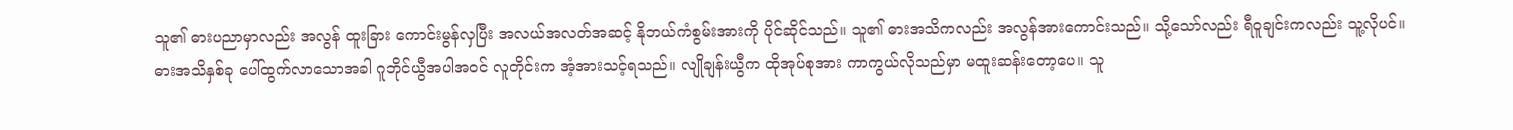သူ၏ ဓားပညာမှာလည်း အလွန် ထူးခြား ကောင်းမွန်လှပြီး အလယ်အလတ်အဆင့် နိုဘယ်ကံစွမ်းအားကို ပိုင်ဆိုင်သည်။ သူ၏ ဓားအသိကလည်း အလွန်အားကောင်းသည်။ သို့သော်လည်း ရီဝူချင်းကလည်း သူ့လိုပင်။
ဓားအသိနှစ်ခု ပေါ်ထွက်လာသောအခါ ဂူဘိုင်ယွီအပါအဝင် လူတိုင်းက အံ့အားသင့်ရသည်။ လျိုချန်းယွီက ထိုအုပ်စုအား ကာကွယ်လိုသည်မှာ မထူးဆန်းတော့ပေ။ သူ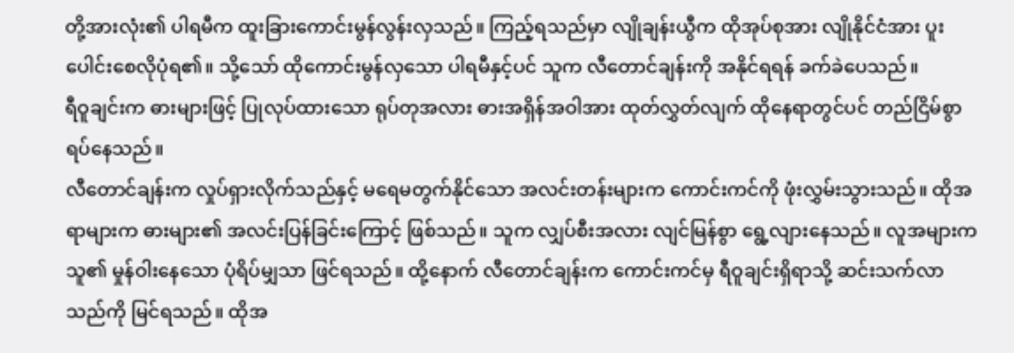တို့အားလုံး၏ ပါရမီက ထူးခြားကောင်းမွန်လွန်းလှသည်။ ကြည့်ရသည်မှာ လျိုချန်းယွီက ထိုအုပ်စုအား လျိုနိုင်ငံအား ပူးပေါင်းစေလိုပုံရ၏။ သို့သော် ထိုကောင်းမွန်လှသော ပါရမီနှင့်ပင် သူက လီတောင်ချန်းကို အနိုင်ရရန် ခက်ခဲပေသည်။
ရီဝူချင်းက ဓားများဖြင့် ပြုလုပ်ထားသော ရုပ်တုအလား ဓားအရှိန်အဝါအား ထုတ်လွှတ်လျက် ထိုနေရာတွင်ပင် တည်ငြိမ်စွာ ရပ်နေသည်။
လီတောင်ချန်းက လှုပ်ရှားလိုက်သည်နှင့် မရေမတွက်နိုင်သော အလင်းတန်းများက ကောင်းကင်ကို ဖုံးလွှမ်းသွားသည်။ ထိုအရာများက ဓားများ၏ အလင်းပြန်ခြင်းကြောင့် ဖြစ်သည်။ သူက လျှပ်စီးအလား လျင်မြန်စွာ ရွေ့လျားနေသည်။ လူအများက သူ၏ မှုန်ဝါးနေသော ပုံရိပ်မျှသာ ဖြင်ရသည်။ ထို့နောက် လီတောင်ချန်းက ကောင်းကင်မှ ရီဝူချင်းရှိရာသို့ ဆင်းသက်လာသည်ကို မြင်ရသည်။ ထိုအ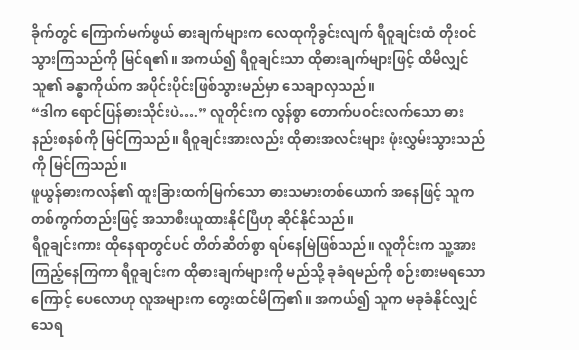ခိုက်တွင် ကြောက်မက်ဖွယ် ဓားချက်များက လေထုကိုခွင်းလျက် ရီဝူချင်းထံ တိုးဝင်သွားကြသည်ကို မြင်ရ၏။ အကယ်၍ ရီဝူချင်းသာ ထိုဓားချက်များဖြင့် ထိမိလျှင် သူ၏ ခန္ဓာကိုယ်က အပိုင်းပိုင်းဖြစ်သွားမည်မှာ သေချာလှသည်။
“ဒါက ရောင်ပြန်ဓားသိုင်းပဲ….” လူတိုင်းက လွန်စွာ တောက်ပဝင်းလက်သော ဓားနည်းစနစ်ကို မြင်ကြသည်။ ရီဝူချင်းအားလည်း ထိုဓားအလင်းများ ဖုံးလွှမ်းသွားသည်ကို မြင်ကြသည်။
ဖူယွန်ဓားကလန်၏ ထူးခြားထက်မြက်သော ဓားသမားတစ်ယောက် အနေဖြင့် သူက တစ်ကွက်တည်းဖြင့် အသာစီးယူထားနိုင်ပြီဟု ဆိုင်နိုင်သည်။
ရီဝူချင်းကား ထိုနေရာတွင်ပင် တိတ်ဆိတ်စွာ ရပ်နေမြဲဖြစ်သည်။ လူတိုင်းက သူ့အား ကြည့်နေကြကာ ရီဝူချင်းက ထိုဓားချက်များကို မည်သို့ ခုခံရမည်ကို စဉ်းစားမရသောကြောင့် ပေလောဟု လူအများက တွေးထင်မိကြ၏။ အကယ်၍ သူက မခုခံနိုင်လျှင် သေရ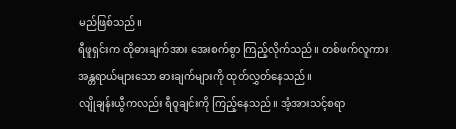မည်ဖြစ်သည်။
ရီဖူရှင်းက ထိုဓားချက်အား အေးစက်စွာ ကြည့်လိုက်သည်။ တစ်ဖက်လူကား အန္တရာယ်များသော ဓားချက်များကို ထုတ်လွှတ်နေသည်။
လျိုချန်းယွီကလည်း ရီဝူချင်းကို ကြည့်နေသည်။ အံ့အားသင့်စရာ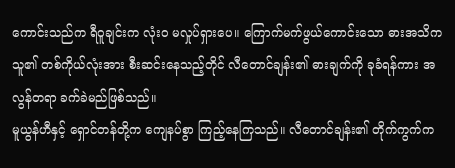ကောင်းသည်က ရီဝူချင်းက လုံးဝ မလှုပ်ရှားပေ။ ကြောက်မက်ဖွယ်ကောင်းသော ဓားအသိက သူ၏ တစ်ကိုယ်လုံးအား စီးဆင်းနေသည့်တိုင် လီတောင်ချန်း၏ ဓားချက်ကို ခုခံရန်ကား အလွန်တရာ ခက်ခဲမည်ဖြစ်သည်။
မူယွန်ဟီနှင့် ရှောင်တန်တို့က ကျေနပ်စွာ ကြည့်နေကြသည်။ လီတောင်ချန်း၏ တိုက်ကွက်က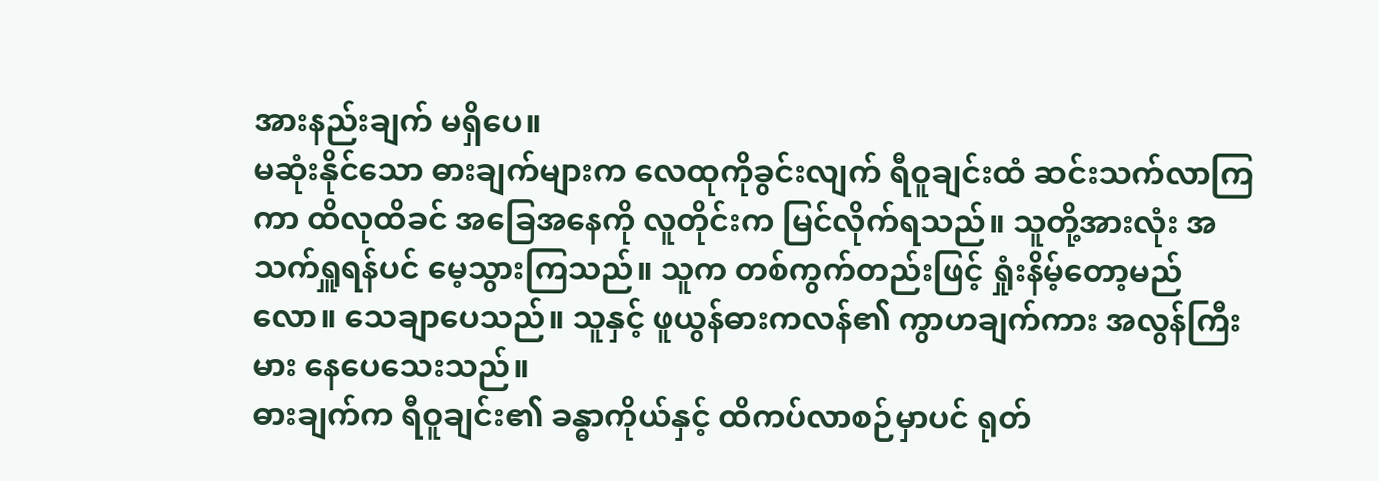အားနည်းချက် မရှိပေ။
မဆုံးနိုင်သော ဓားချက်များက လေထုကိုခွင်းလျက် ရီဝူချင်းထံ ဆင်းသက်လာကြကာ ထိလုထိခင် အခြေအနေကို လူတိုင်းက မြင်လိုက်ရသည်။ သူတို့အားလုံး အသက်ရှူရန်ပင် မေ့သွားကြသည်။ သူက တစ်ကွက်တည်းဖြင့် ရှုံးနိမ့်တော့မည်လော။ သေချာပေသည်။ သူနှင့် ဖူယွန်ဓားကလန်၏ ကွာဟချက်ကား အလွန်ကြီးမား နေပေသေးသည်။
ဓားချက်က ရီဝူချင်း၏ ခန္ဓာကိုယ်နှင့် ထိကပ်လာစဉ်မှာပင် ရုတ်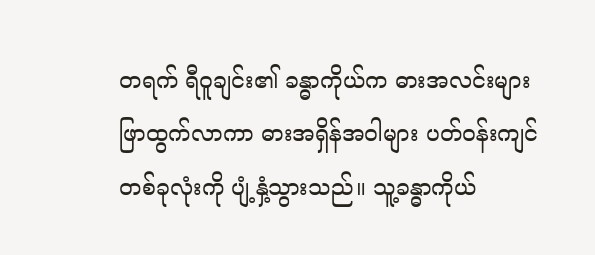တရက် ရီဝူချင်း၏ ခန္ဓာကိုယ်က ဓားအလင်းများ ဖြာထွက်လာကာ ဓားအရှိန်အဝါများ ပတ်ဝန်းကျင် တစ်ခုလုံးကို ပျံ့နှံ့သွားသည်။ သူ့ခန္ဓာကိုယ်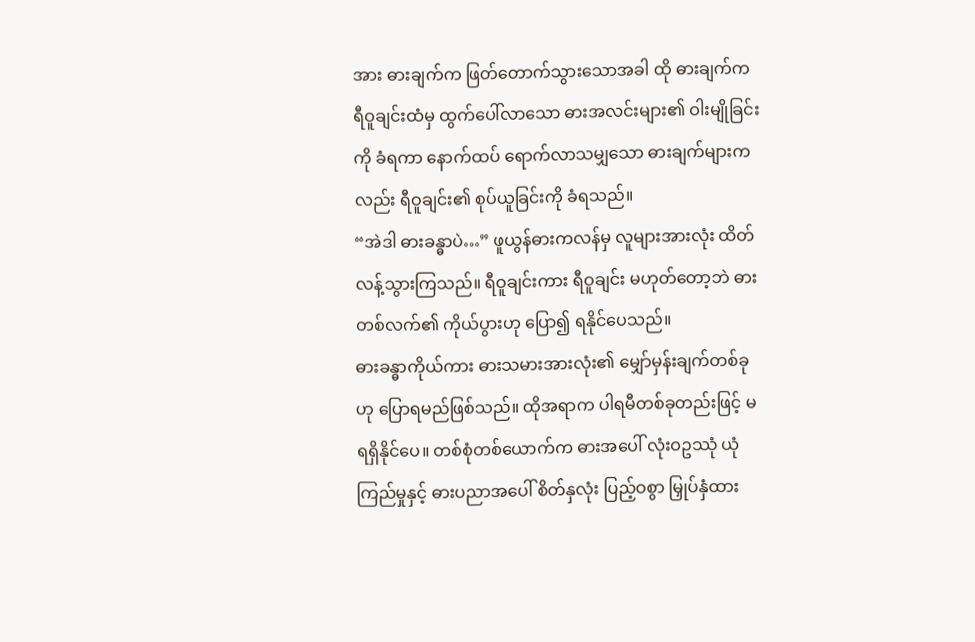အား ဓားချက်က ဖြတ်တောက်သွားသောအခါ ထို ဓားချက်က ရီဝူချင်းထံမှ ထွက်ပေါ်လာသော ဓားအလင်းများ၏ ဝါးမျိုခြင်းကို ခံရကာ နောက်ထပ် ရောက်လာသမျှသော ဓားချက်များကလည်း ရီဝူချင်း၏ စုပ်ယူခြင်းကို ခံရသည်။
“အဲဒါ ဓားခန္ဓာပဲ…” ဖူယွန်ဓားကလန်မှ လူများအားလုံး ထိတ်လန့်သွားကြသည်။ ရီဝူချင်းကား ရီဝူချင်း မဟုတ်တော့ဘဲ ဓားတစ်လက်၏ ကိုယ်ပွားဟု ပြော၍ ရနိုင်ပေသည်။
ဓားခန္ဓာကိုယ်ကား ဓားသမားအားလုံး၏ မျှော်မှန်းချက်တစ်ခုဟု ပြောရမည်ဖြစ်သည်။ ထိုအရာက ပါရမီတစ်ခုတည်းဖြင့် မရရှိနိုင်ပေ။ တစ်စုံတစ်ယောက်က ဓားအပေါ် လုံးဝဥဿုံ ယုံကြည်မှုနှင့် ဓားပညာအပေါ် စိတ်နှလုံး ပြည့်ဝစွာ မြှုပ်နှံထား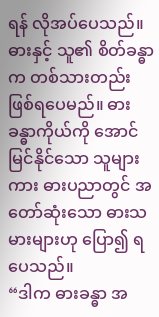ရန် လိုအပ်ပေသည်။ ဓားနှင့် သူ၏ စိတ်ခန္ဓာက တစ်သားတည်း ဖြစ်ရပေမည်။ ဓားခန္ဓာကိုယ်ကို အောင်မြင်နိုင်သော သူများကား ဓားပညာတွင် အတော်ဆုံးသော ဓားသမားများဟု ပြော၍ ရပေသည်။
“ဒါက ဓားခန္ဓာ အ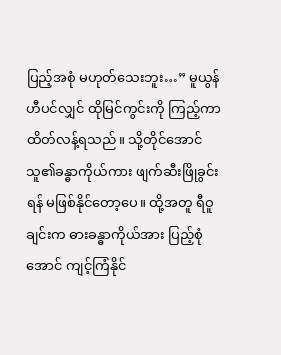ပြည့်အစုံ မဟုတ်သေးဘူး…” မူယွန်ဟီပင်လျှင် ထိုမြင်ကွင်းကို ကြည့်ကာ ထိတ်လန့်ရသည်။ သို့တိုင်အောင် သူ၏ခန္ဓာကိုယ်ကား ဖျက်ဆီးဖြိုခွင်းရန် မဖြစ်နိုင်တော့ပေ။ ထို့အတူ ရီဝူချင်းက ဓားခန္ဓာကိုယ်အား ပြည့်စုံအောင် ကျင့်ကြံနိုင်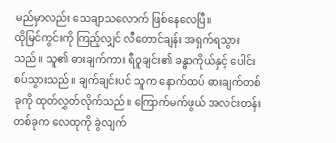မည်မှာလည်း သေချာသလောက် ဖြစ်နေလေပြီ။
ထိုမြင်ကွင်းကို ကြည့်လျှင် လီတောင်ချန်း အရှက်ရသွားသည်။ သူ၏ ဓားချက်ကား ရီဝူချင်း၏ ခန္ဓာကိုယ်နှင့် ပေါင်းစပ်သွားသည်။ ချက်ချင်းပင် သူက နောက်ထပ် ဓားချက်တစ်ခုကို ထုတ်လွှတ်လိုက်သည်။ ကြောက်မက်ဖွယ် အလင်းတန်းတစ်ခုက လေထုကို ခွဲလျက်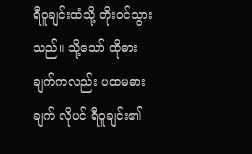ရီဝူချင်းထံသို့ တိုးဝင်သွားသည်။ သို့သော် ထိုဓားချက်ကလည်း ပထမဓားချက် လိုပင် ရီဝူချင်း၏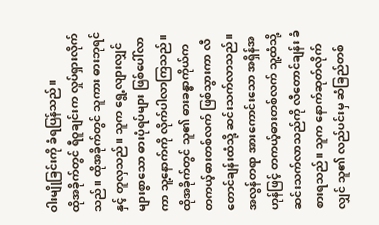ဝါးမျိုခြင်းကို ခံရပြန်သည်။
ထိုအခိုက်တွင် ရီဝူချင်းက လှုပ်ရှားလိုက်သည်။ ထိုအခိုက်တွင် သူကား ဓားဘုရင်နှင့် တူလှသည်။ သူက ရွေ့လျားလျှင် များစွာသော ဓားပုံရပ်များ ဖြစ်ပေါ်လာကာ သူ့နောက်ကို လိုက်ပါလာကြသည်။ ထိုအခိုက်တွင် သူ၏ ဓားခန္ဓာကိုယ်က တကယ့်ဓားတစ်လက် ဖြစ်သွားကာ လီတောင်ချန်းထံသို့ ဆင်းသက်လာသည်။ အလွန်တရာ အားကောင်းသော အရှိန်အဟုန်ဖြင့် တကယ့်ဓားတစ်လက် သူ့ထံသို့ ဆင်းသက်လာသည်ကို လီတောင်ချန်း ခံစားရသည်။ သူက နောက်ဆုတ်လိုက်လျှင် သူ၏ လည်ပင်းမှ ဆံခြည်တစ်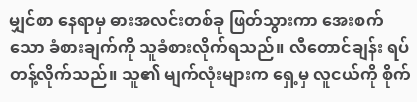မျှင်စာ နေရာမှ ဓားအလင်းတစ်ခု ဖြတ်သွားကာ အေးစက်သော ခံစားချက်ကို သူခံစားလိုက်ရသည်။ လီတောင်ချန်း ရပ်တန့်လိုက်သည်။ သူ၏ မျက်လုံးများက ရှေ့မှ လူငယ်ကို စိုက်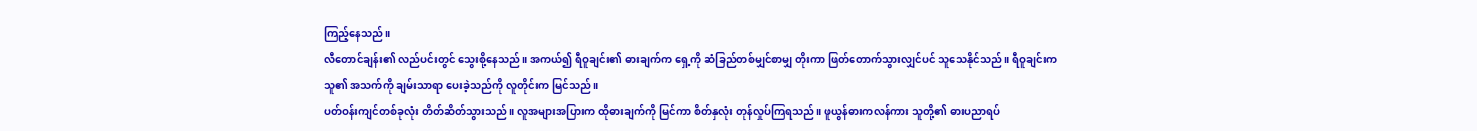ကြည့်နေသည်။
လီတောင်ချန်း၏ လည်ပင်းတွင် သွေးစို့နေသည်။ အကယ်၍ ရီဝူချင်း၏ ဓားချက်က ရှေ့ကို ဆံခြည်တစ်မျှင်စာမျှ တိုးကာ ဖြတ်တောက်သွားလျှင်ပင် သူသေနိုင်သည်။ ရီဝူချင်းက သူ၏ အသက်ကို ချမ်းသာရာ ပေးခဲ့သည်ကို လူတိုင်းက မြင်သည်။
ပတ်ဝန်းကျင်တစ်ခုလုံး တိတ်ဆိတ်သွားသည်။ လူအများအပြားက ထိုဓားချက်ကို မြင်ကာ စိတ်နှလုံး တုန်လှုပ်ကြရသည်။ ဖူယွန်ဓားကလန်ကား သူတို့၏ ဓားပညာရပ်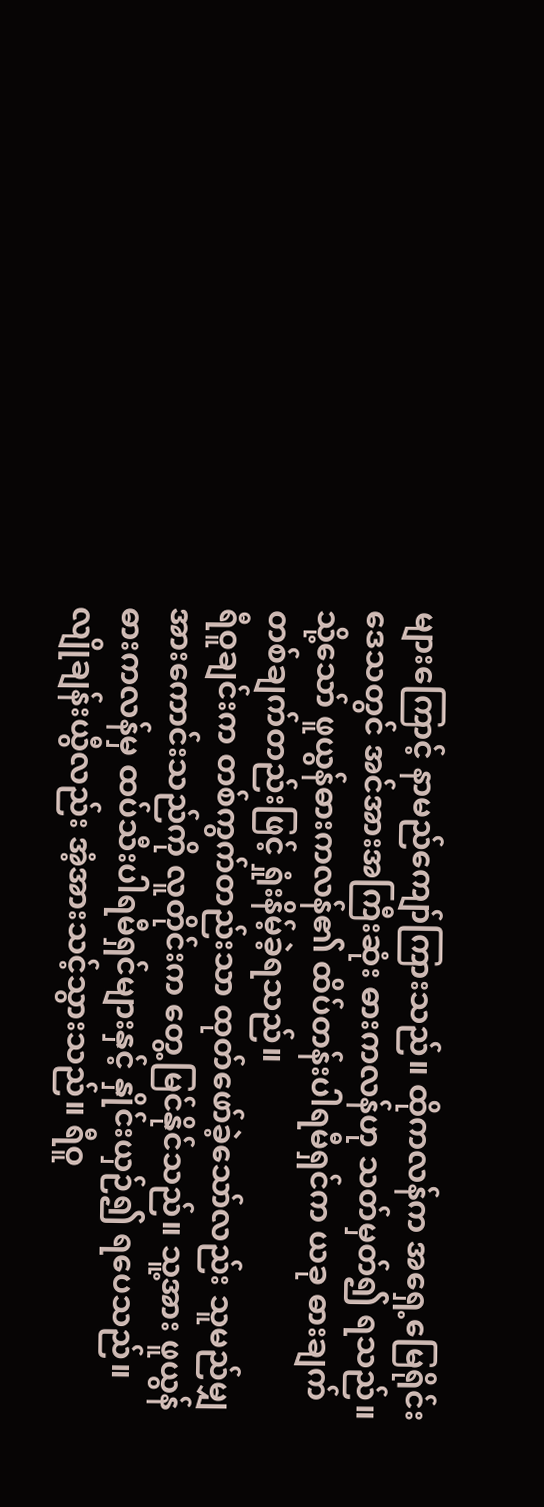များကြောင့် နာမည်ကျော်ကြားသည်။ ထိုကလန်က အရှေ့မြေရိုင်းဒေသတွင် အင်အားအကြီးဆုံး ဓားကလန်ဟု သတ်မှတ်၍ ရသည်။ သို့သော် ဖူယွန်ဓားကလန်၏ ထိပ်တန်းပါရမီရှင်က ယခု ဓားချက် တစ်ချက်တည်းဖြင့် ရှုံးနိမ့်ခဲ့ရသည်။
ရီဝူချင်းက တစ်ကွက်တည်းသာ ထုတ်ဖော်ခဲ့သော်လည်း သူမည်မျှ အားကောင်းသည်ကို လူတိုင်းက တွေ့မြင်နိုင်သည်။ သူ့အား ဖူယွန်ဓားကလန်မှ ထပ်သီးပါရမီရှင်များနှင့် နှိုင်းယှဉ်၍ ရပေသည်။
လျိုချန်းယွီလည်း အံ့အားသင့်သွားသည်။ ရီဝူ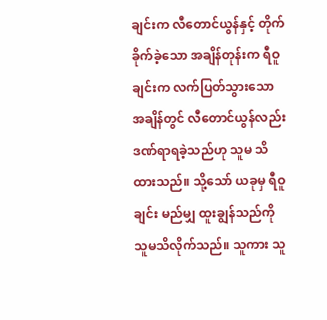ချင်းက လီတောင်ယွန်နှင့် တိုက်ခိုက်ခဲ့သော အချိန်တုန်းက ရီဝူချင်းက လက်ပြတ်သွားသော အချိန်တွင် လီတောင်ယွန်လည်း ဒဏ်ရာရခဲ့သည်ဟု သူမ သိထားသည်။ သို့သော် ယခုမှ ရီဝူချင်း မည်မျှ ထူးချွန်သည်ကို သူမသိလိုက်သည်။ သူကား သူ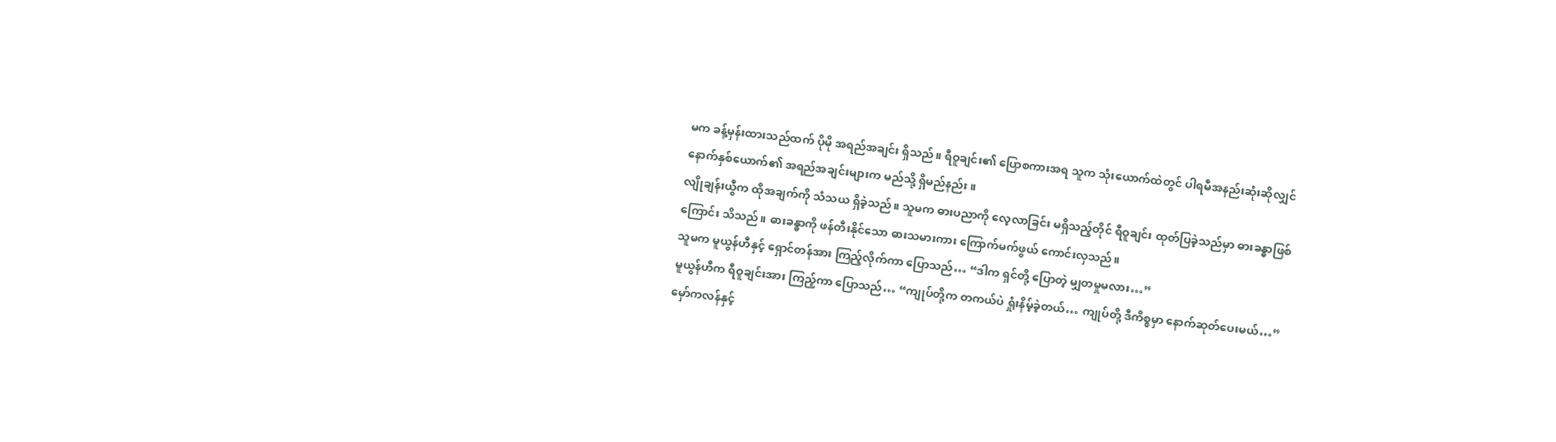မက ခန့်မှန်းထားသည်ထက် ပိုမို အရည်အချင်း ရှိသည်။ ရီဝူချင်း၏ ပြောစကားအရ သူက သုံးယောက်ထဲတွင် ပါရမီအနည်းဆုံးဆိုလျှင် နောက်နှစ်ယောက်၏ အရည်အချင်းများက မည်သို့ ရှိမည်နည်း။
လျိုချန်းယွီက ထိုအချက်ကို သံသယ ရှိခဲ့သည်။ သူမက ဓားပညာကို လေ့လာခြင်း မရှိသည့်တိုင် ရီဝူချင်း ထုတ်ပြခဲ့သည်မှာ ဓားခန္ဓာဖြစ်ကြောင်း သိသည်။ ဓားခန္ဓာကို ဖန်တီးနိုင်သော ဓားသမားကား ကြောက်မက်ဖွယ် ကောင်းလှသည်။
သူမက မူယွန်ဟီနှင့် ရှောင်တန်အား ကြည့်လိုက်ကာ ပြောသည်… “ဒါက ရှင်တို့ ပြောတဲ့ မျှတမှုမလား…”
မူယွန်ဟီက ရီဝူချင်းအား ကြည့်ကာ ပြောသည်… “ကျုပ်တို့က တကယ်ပဲ ရှုံးနိမ့်ခဲ့တယ်… ကျုပ်တို့ ဒီကိစ္စမှာ နောက်ဆုတ်ပေးမယ်…”
မှော်ကလန်နှင့်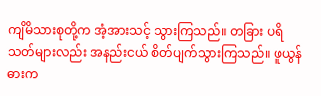ကျိမိသားစုတို့က အံ့အားသင့် သွားကြသည်။ တခြား ပရိသတ်များလည်း အနည်းငယ် စိတ်ပျက်သွားကြသည်။ ဖူယွန်ဓားက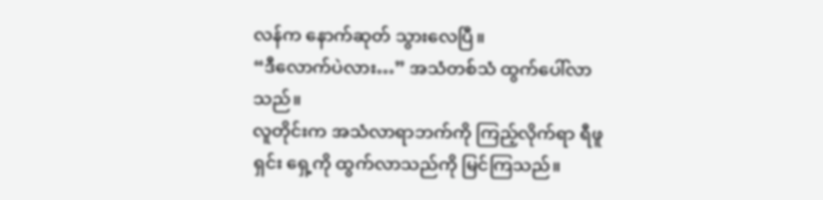လန်က နောက်ဆုတ် သွားလေပြီ။
“ဒီလောက်ပဲလား…” အသံတစ်သံ ထွက်ပေါ်လာသည်။
လူတိုင်းက အသံလာရာဘက်ကို ကြည့်လိုက်ရာ ရီဖူရှင်း ရှေ့ကို ထွက်လာသည်ကို မြင်ကြသည်။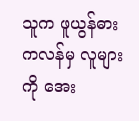သူက ဖူယွန်ဓားကလန်မှ လူများကို အေး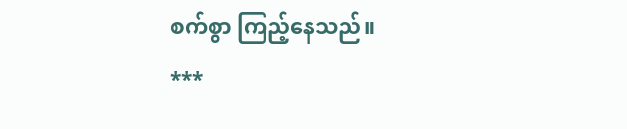စက်စွာ ကြည့်နေသည်။
***